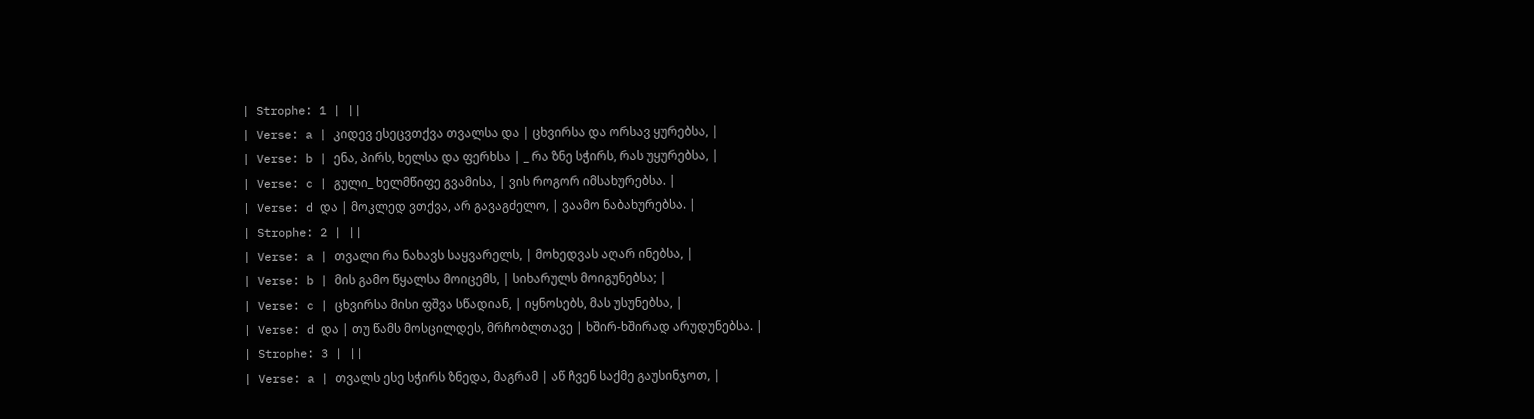| Strophe: 1 | ||
| Verse: a | კიდევ ესეცვთქვა თვალსა და | ცხვირსა და ორსავ ყურებსა, |
| Verse: b | ენა, პირს, ხელსა და ფერხსა | _ რა ზნე სჭირს, რას უყურებსა, |
| Verse: c | გული_ ხელმწიფე გვამისა, | ვის როგორ იმსახურებსა. |
| Verse: d და | მოკლედ ვთქვა, არ გავაგძელო, | ვაამო ნაბახურებსა. |
| Strophe: 2 | ||
| Verse: a | თვალი რა ნახავს საყვარელს, | მოხედვას აღარ ინებსა, |
| Verse: b | მის გამო წყალსა მოიცემს, | სიხარულს მოიგუნებსა; |
| Verse: c | ცხვირსა მისი ფშვა სწადიან, | იყნოსებს, მას უსუნებსა, |
| Verse: d და | თუ წამს მოსცილდეს, მრჩობლთავე | ხშირ-ხშირად არუდუნებსა. |
| Strophe: 3 | ||
| Verse: a | თვალს ესე სჭირს ზნედა, მაგრამ | აწ ჩვენ საქმე გაუსინჯოთ, |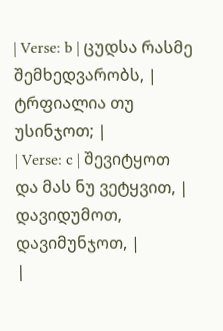| Verse: b | ცუდსა რასმე შემხედვარობს, | ტრფიალია თუ უსინჯოთ; |
| Verse: c | შევიტყოთ და მას ნუ ვეტყვით, | დავიდუმოთ, დავიმუნჯოთ, |
|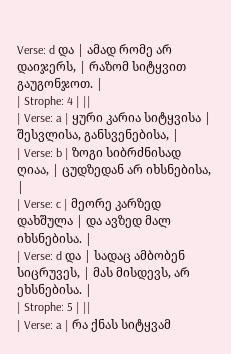Verse: d და | ამად რომე არ დაიჯერს, | რაზომ სიტყვით გაუგონჯოთ. |
| Strophe: 4 | ||
| Verse: a | ყური კარია სიტყვისა | შესვლისა, განსვენებისა, |
| Verse: b | ზოგი სიბრძნისად ღიაა, | ცუდზედან არ იხსნებისა, |
| Verse: c | მეორე კარზედ დახშულა | და ავზედ მალ იხსნებისა. |
| Verse: d და | სადაც ამბობენ სიცრუვეს, | მას მისდევს, არ ეხსნებისა. |
| Strophe: 5 | ||
| Verse: a | რა ქნას სიტყვამ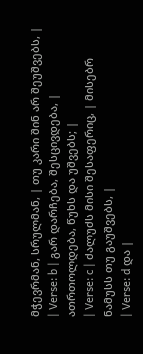მჭევრმან, სრულმან, | თუ კარი შინ არ შეუშვებს, |
| Verse: b | გარ დარჩება, შესცივდება, | ათრთოლდება, წუხს და უშვებს; |
| Verse: c | ძალუძს მისი შესაფერიც, | მისებრ ნამუსს თუ გაუშვებს, |
| Verse: d და |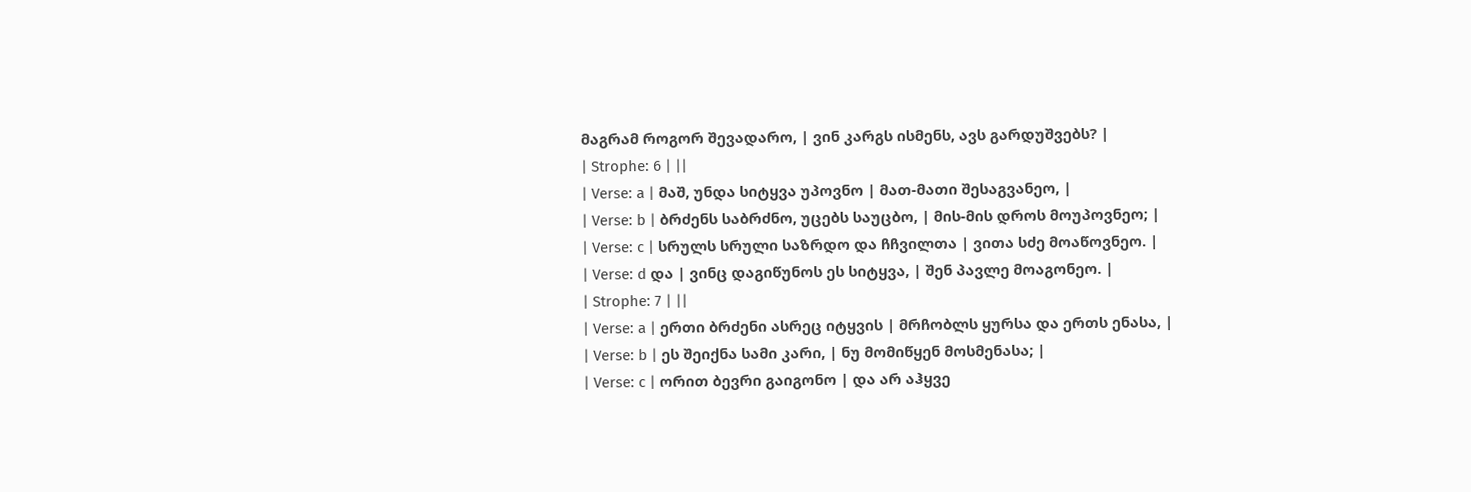მაგრამ როგორ შევადარო, | ვინ კარგს ისმენს, ავს გარდუშვებს? |
| Strophe: 6 | ||
| Verse: a | მაშ, უნდა სიტყვა უპოვნო | მათ-მათი შესაგვანეო, |
| Verse: b | ბრძენს საბრძნო, უცებს საუცბო, | მის-მის დროს მოუპოვნეო; |
| Verse: c | სრულს სრული საზრდო და ჩჩვილთა | ვითა სძე მოაწოვნეო. |
| Verse: d და | ვინც დაგიწუნოს ეს სიტყვა, | შენ პავლე მოაგონეო. |
| Strophe: 7 | ||
| Verse: a | ერთი ბრძენი ასრეც იტყვის | მრჩობლს ყურსა და ერთს ენასა, |
| Verse: b | ეს შეიქნა სამი კარი, | ნუ მომიწყენ მოსმენასა; |
| Verse: c | ორით ბევრი გაიგონო | და არ აჰყვე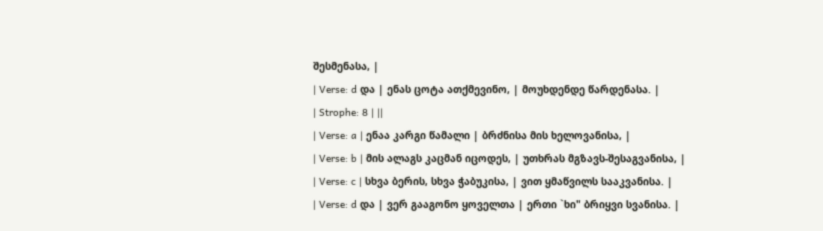შესმენასა, |
| Verse: d და | ენას ცოტა ათქმევინო, | მოუხდენდე წარდენასა. |
| Strophe: 8 | ||
| Verse: a | ენაა კარგი წამალი | ბრძნისა მის ხელოვანისა, |
| Verse: b | მის ალაგს კაცმან იცოდეს, | უთხრას მგზავს-შესაგვანისა, |
| Verse: c | სხვა ბერის, სხვა ჭაბუკისა, | ვით ყმაწვილს სააკვანისა. |
| Verse: d და | ვერ გააგონო ყოველთა | ერთი `ხი" ბრიყვი სვანისა. |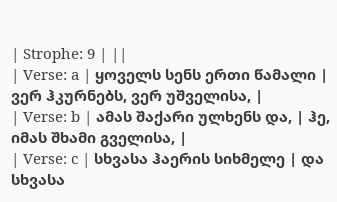| Strophe: 9 | ||
| Verse: a | ყოველს სენს ერთი წამალი | ვერ ჰკურნებს, ვერ უშველისა, |
| Verse: b | ამას შაქარი ულხენს და, | ჰე, იმას შხამი გველისა, |
| Verse: c | სხვასა ჰაერის სიხმელე | და სხვასა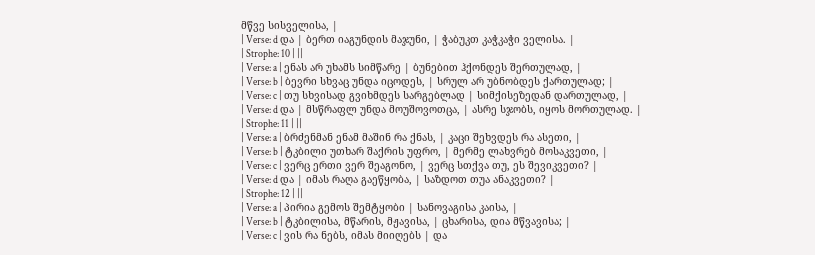მწვე სისველისა, |
| Verse: d და | ბერთ იაგუნდის მაჯუნი, | ჭაბუკთ კაჭკაჭი ველისა. |
| Strophe: 10 | ||
| Verse: a | ენას არ უხამს სიმწარე | ბუნებით ჰქონდეს შერთულად, |
| Verse: b | ბევრი სხვაც უნდა იცოდეს, | სრულ არ უბნობდეს ქართულად; |
| Verse: c | თუ სხვისად გვიხმდეს სარგებლად | სიმქისეზედან დართულად, |
| Verse: d და | მსწრაფლ უნდა მოუშოვოთცა, | ასრე სჯობს, იყოს მორთულად. |
| Strophe: 11 | ||
| Verse: a | ბრძენმან ენამ მაშინ რა ქნას, | კაცი შეხვდეს რა ასეთი, |
| Verse: b | ტკბილი უთხარ შაქრის უფრო, | მერმე ლახვრებ მოსაკვეთი, |
| Verse: c | ვერც ერთი ვერ შეაგონო, | ვერც სთქვა თუ, ეს შევიკვეთი? |
| Verse: d და | იმას რაღა გაეწყობა, | საზდოთ თუა ანაკვეთი? |
| Strophe: 12 | ||
| Verse: a | პირია გემოს შემტყობი | სანოვაგისა კაისა, |
| Verse: b | ტკბილისა, მწარის, მჟავისა, | ცხარისა, დია მწვავისა; |
| Verse: c | ვის რა ნებს, იმას მიიღებს | და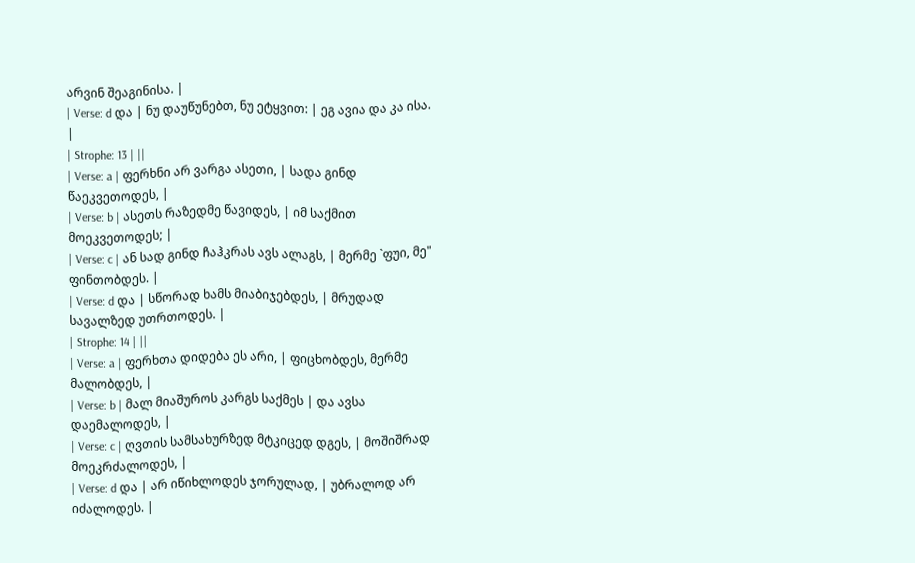არვინ შეაგინისა. |
| Verse: d და | ნუ დაუწუნებთ, ნუ ეტყვით: | ეგ ავია და კა ისა. |
| Strophe: 13 | ||
| Verse: a | ფერხნი არ ვარგა ასეთი, | სადა გინდ წაეკვეთოდეს, |
| Verse: b | ასეთს რაზედმე წავიდეს, | იმ საქმით მოეკვეთოდეს; |
| Verse: c | ან სად გინდ ჩაჰკრას ავს ალაგს, | მერმე `ფუი, მე" ფინთობდეს. |
| Verse: d და | სწორად ხამს მიაბიჯებდეს, | მრუდად სავალზედ უთრთოდეს. |
| Strophe: 14 | ||
| Verse: a | ფერხთა დიდება ეს არი, | ფიცხობდეს, მერმე მალობდეს, |
| Verse: b | მალ მიაშუროს კარგს საქმეს | და ავსა დაემალოდეს, |
| Verse: c | ღვთის სამსახურზედ მტკიცედ დგეს, | მოშიშრად მოეკრძალოდეს, |
| Verse: d და | არ იწიხლოდეს ჯორულად, | უბრალოდ არ იძალოდეს. |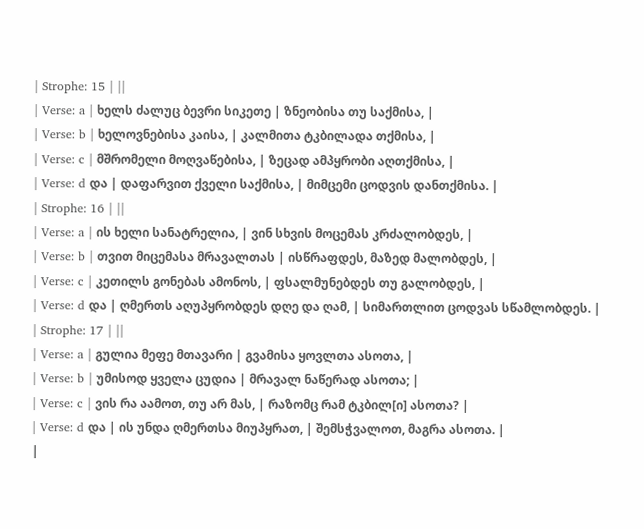| Strophe: 15 | ||
| Verse: a | ხელს ძალუც ბევრი სიკეთე | ზნეობისა თუ საქმისა, |
| Verse: b | ხელოვნებისა კაისა, | კალმითა ტკბილადა თქმისა, |
| Verse: c | მშრომელი მოღვაწებისა, | ზეცად ამპყრობი აღთქმისა, |
| Verse: d და | დაფარვით ქველი საქმისა, | მიმცემი ცოდვის დანთქმისა. |
| Strophe: 16 | ||
| Verse: a | ის ხელი სანატრელია, | ვინ სხვის მოცემას კრძალობდეს, |
| Verse: b | თვით მიცემასა მრავალთას | ისწრაფდეს, მაზედ მალობდეს, |
| Verse: c | კეთილს გონებას ამონოს, | ფსალმუნებდეს თუ გალობდეს, |
| Verse: d და | ღმერთს აღუპყრობდეს დღე და ღამ, | სიმართლით ცოდვას სწამლობდეს. |
| Strophe: 17 | ||
| Verse: a | გულია მეფე მთავარი | გვამისა ყოვლთა ასოთა, |
| Verse: b | უმისოდ ყველა ცუდია | მრავალ ნაწერად ასოთა; |
| Verse: c | ვის რა აამოთ, თუ არ მას, | რაზომც რამ ტკბილ[ი] ასოთა? |
| Verse: d და | ის უნდა ღმერთსა მიუპყრათ, | შემსჭვალოთ, მაგრა ასოთა. |
|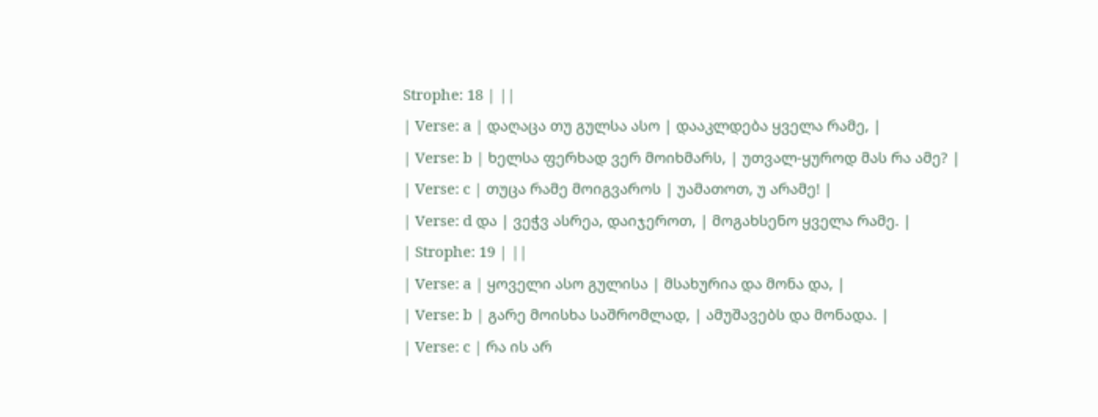Strophe: 18 | ||
| Verse: a | დაღაცა თუ გულსა ასო | დააკლდება ყველა რამე, |
| Verse: b | ხელსა ფერხად ვერ მოიხმარს, | უთვალ-ყუროდ მას რა ამე? |
| Verse: c | თუცა რამე მოიგვაროს | უამათოთ, უ არამე! |
| Verse: d და | ვეჭვ ასრეა, დაიჯეროთ, | მოგახსენო ყველა რამე. |
| Strophe: 19 | ||
| Verse: a | ყოველი ასო გულისა | მსახურია და მონა და, |
| Verse: b | გარე მოისხა საშრომლად, | ამუშავებს და მონადა. |
| Verse: c | რა ის არ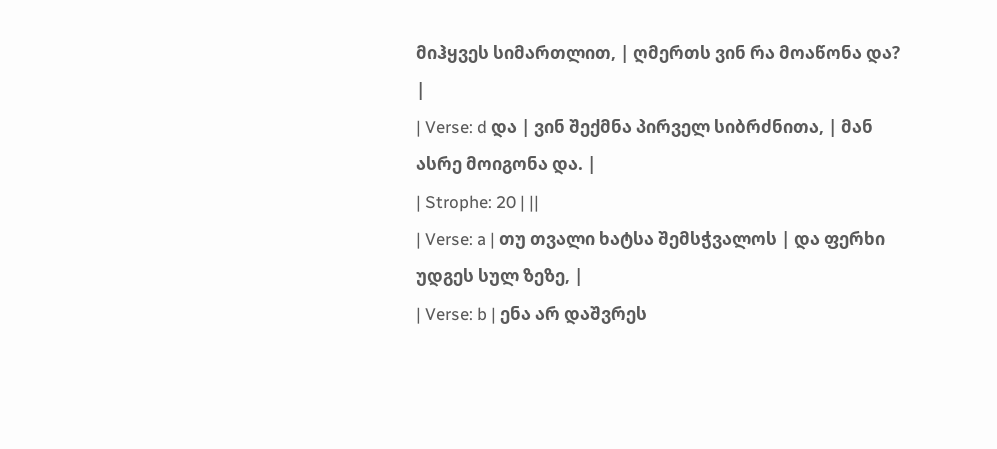მიჰყვეს სიმართლით, | ღმერთს ვინ რა მოაწონა და? |
| Verse: d და | ვინ შექმნა პირველ სიბრძნითა, | მან ასრე მოიგონა და. |
| Strophe: 20 | ||
| Verse: a | თუ თვალი ხატსა შემსჭვალოს | და ფერხი უდგეს სულ ზეზე, |
| Verse: b | ენა არ დაშვრეს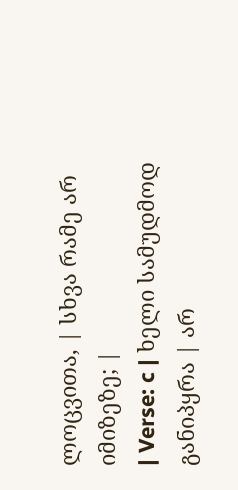ლოცვითა, | სხვა რამე არ იმიზეზე; |
| Verse: c | ხელი სამუდმოდ განიპყრა | არ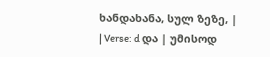ხანდახანა, სულ ზეზე, |
| Verse: d და | უმისოდ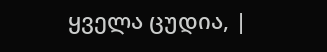ყველა ცუდია, |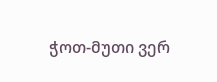ჭოთ-მუთი ვერ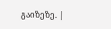გაიზეზე. |